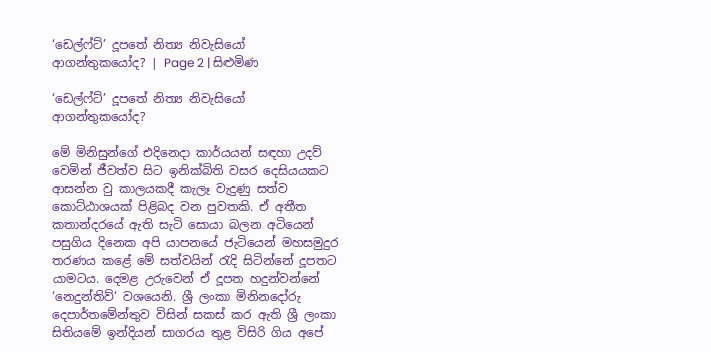‘ඩෙල්ෆ්ට්’ දූපතේ නිත්‍ය නිවැසියෝ ආගන්තුකයෝද? | Page 2 | සිළුමිණ

‘ඩෙල්ෆ්ට්’ දූපතේ නිත්‍ය නිවැසියෝ ආගන්තුකයෝද?

මේ මිනිසුන්ගේ එදිනෙදා කාර්යයන් සඳහා උදව් වෙමින් ජීවත්ව සිට ඉනික්බිති වසර දෙසියයකට ආසන්න වු කාලයකදී කැලෑ වැදුණු සත්ව කොට්ඨාශයක් පිළිබද වන පුවතකි. ඒ අතීත කතාන්දරයේ ඇති සැටි සොයා බලන අටියෙන් පසුගිය දිනෙක අපි යාපනයේ ජැටියෙන් මහසමුදුර තරණය කළේ මේ සත්වයින් රැදි සිටින්නේ දූපතට යාමටය. දෙමළ උරුවෙන් ඒ දූපත හදුන්වන්නේ ‘නෙදුන්තිව්‘ වශයෙනි. ශ්‍රී ලංකා මිනිනදෝරු දෙපාර්තමේන්තුව විසින් සකස් කර ඇති ශ්‍රී ලංකා සිතියමේ ඉන්දියන් සාගරය තුළ විසිරි ගිය අපේ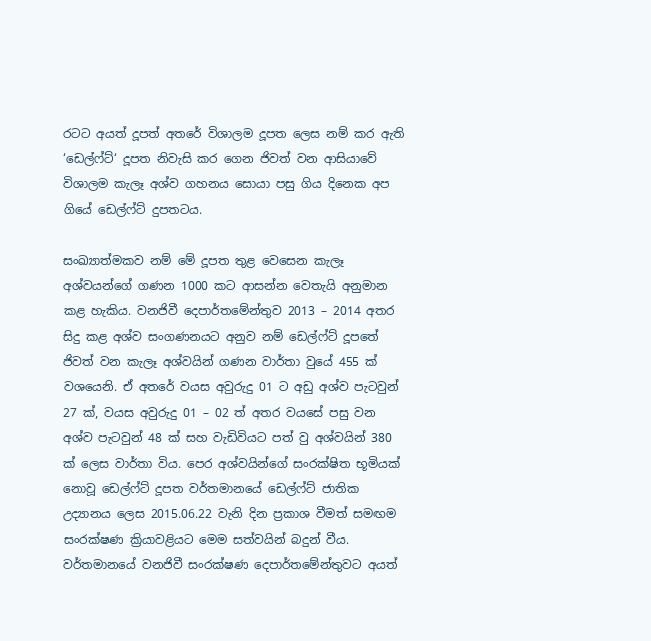රටට අයත් දූපත් අතරේ විශාලම දූපත ලෙස නම් කර ඇති ‘ඩෙල්ෆ්ට්‘ දූපත නිවැසි කර ගෙන ජිවත් වන ආසියාවේ විශාලම කැලෑ අශ්ව ගහනය සොයා පසු ගිය දිනෙක අප ගියේ ඩෙල්ෆ්ට් දුපතටය.

සංඛ්‍යාත්මකව නම් මේ දූපත තුළ වෙසෙන කැලෑ අශ්වයන්ගේ ගණන 1000 කට ආසන්න වෙතැයි අනුමාන කළ හැකිය. වනජිවී දෙපාර්තමේන්තුව 2013 – 2014 අතර සිදු කළ අශ්ව සංගණනයට අනුව නම් ඩෙල්ෆ්ට් දූපතේ ජිවත් වන කැලෑ අශ්වයින් ගණන වාර්තා වුයේ 455 ක් වශයෙනි. ඒ අතරේ වයස අවුරුදු 01 ට අඩු අශ්ව පැටවුන් 27 ක්, වයස අවුරුදු 01 – 02 ත් අතර වයසේ පසු වන අශ්ව පැටවුන් 48 ක් සහ වැඩිවියට පත් වු අශ්වයින් 380 ක් ලෙස වාර්තා විය. පෙර අශ්වයින්ගේ සංරක්ෂිත භූමියක් නොවූ ඩෙල්ෆ්ට් දූපත වර්තමානයේ ඩෙල්ෆ්ට් ජාතික උද්‍යානය ලෙස 2015.06.22 වැනි දින ප්‍රකාශ වීමත් සමඟම සංරක්ෂණ ක්‍රියාවළියට මෙම සත්වයින් බදුන් වීය. වර්තමානයේ වනජිවී සංරක්ෂණ දෙපාර්තමේන්තුවට අයත්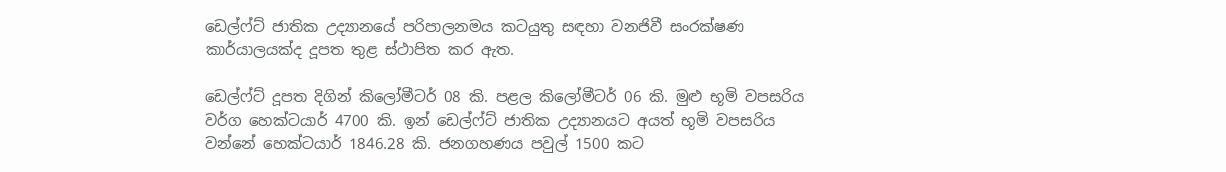ඩෙල්ෆ්ට් ජාතික උද්‍යානයේ පරිපාලනමය කටයුතු සඳහා වනජිවී සංරක්ෂණ කාර්යාලයක්ද දූපත තුළ ස්ථාපිත කර ඇත.

ඩෙල්ෆ්ට් දූපත දිගින් කිලෝමීටර් 08 කි. පළල කිලෝමීටර් 06 කි. මුළු භූමි වපසරිය වර්ග හෙක්ටයාර් 4700 කි. ඉන් ඩෙල්ෆ්ට් ජාතික උද්‍යානයට අයත් භූමි වපසරිය වන්නේ හෙක්ටයාර් 1846.28 කි. ජනගහණය පවුල් 1500 කට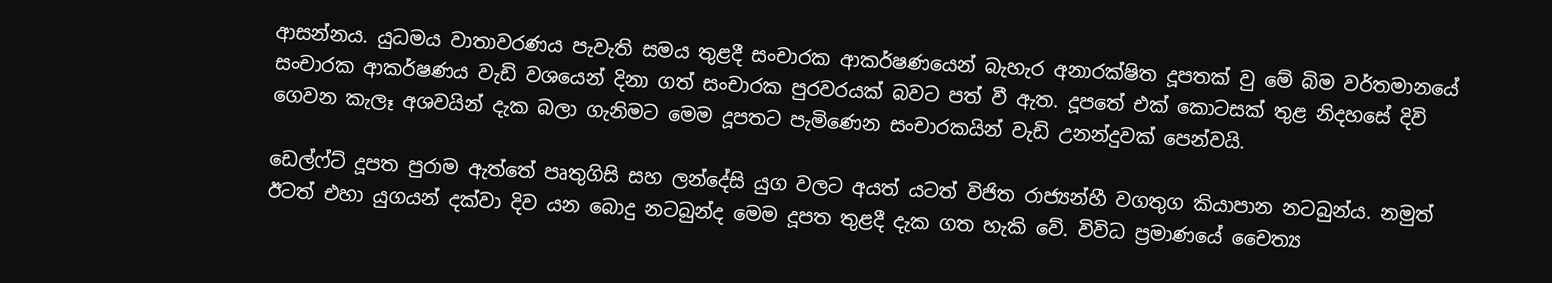ආසන්නය. යුධමය වාතාවරණය පැවැති සමය තුළදී සංචාරක ආකර්ෂණයෙන් බැහැර අනාරක්ෂිත දූපතක් වු මේ බිම වර්තමානයේ සංචාරක ආකර්ෂණය වැඩි වශයෙන් දිනා ගත් සංචාරක පුරවරයක් බවට පත් වී ඇත. දූපතේ එක් කොටසක් තුළ නිදහසේ දිවි ගෙවන කැලෑ අශවයින් දැක බලා ගැනිමට මෙම දූපතට පැමිණෙන සංචාරකයින් වැඩි උනන්දුවක් පෙන්වයි.

ඩෙල්ෆ්ට් දූපත පුරාම ඇත්තේ පෘතුගිසි සහ ලන්දේසි යුග වලට අයත් යටත් විජිත රාජ්‍යන්හී වගතුග කියාපාන නටබුන්ය. නමුත් ඊටත් එහා යුගයන් දක්වා දිව යන බොදු නටබුන්ද මෙම දූපත තුළදී දැක ගත හැකි වේ. විවිධ ප්‍රමාණයේ චෛත්‍ය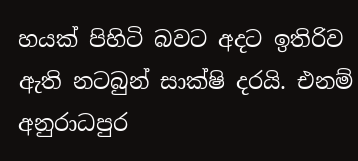හයක් පිහිටි බවට අදට ඉතිරිව ඇති නටබුන් සාක්ෂි දරයි. එනම් අනුරාධපුර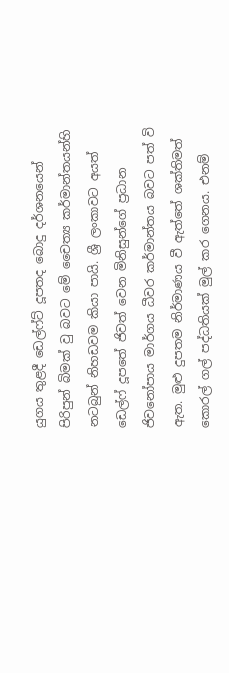යුගය තුළදී ඩෙල්ෆ්ට් දූපතද බොදු දර්ශනයෙන් පිරිපුන් බිමක් වු බවට මේ චෛත්‍ය කර්මාන්තයන්හි නටබුන් නිහඩවම කියා පායි. ශ්‍රී ලංකාවට අයත් ඩෙල්ෆ් දූපතේ ජිවත් වෙන මිනිසුන්ගේ ප්‍රධාන ජිවනෝපාය මාර්ගය ධීවර කර්මාන්තය බවට පත් වි ඇත. මුළු දුපතම නිර්මාණය වී ඇත්තේ ශක්තිමත් කොරල් ගල් පද්ධතියක් මුල් කර ගෙනය. එනම්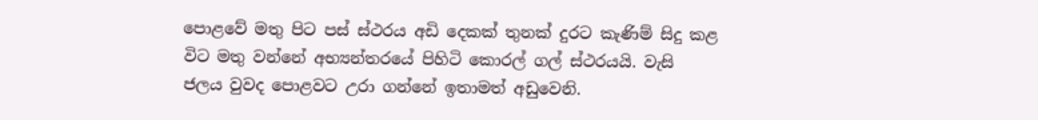පොළවේ මතු පිට පස් ස්ථරය අඩි දෙකක් තුනක් දුරට කැණිම් සිදු කළ විට මතු වන්නේ අභ්‍යන්තරයේ පිහිටි කොරල් ගල් ස්ථරයයි. වැසි ජලය වුවද පොළවට උරා ගන්නේ ඉතාමත් අඩුවෙනි.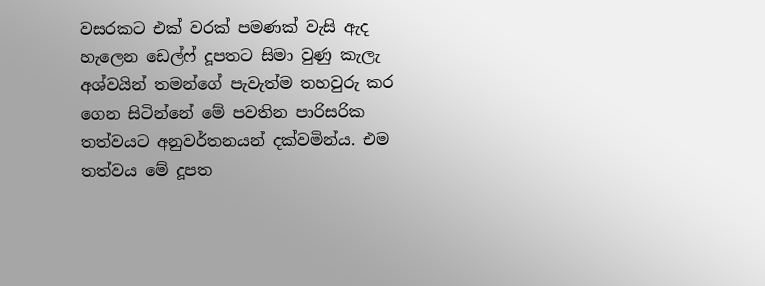වසරකට එක් වරක් පමණක් වැසි ඇද හැලෙන ඩෙල්ෆ් දූපතට සිමා වුණු කැලැ අශ්වයින් තමන්ගේ පැවැත්ම තහවුරු කර ගෙන සිටින්නේ මේ පවතින පාරිසරික තත්වයට අනුවර්තනයන් දක්වමින්ය. එම තත්වය මේ දූපත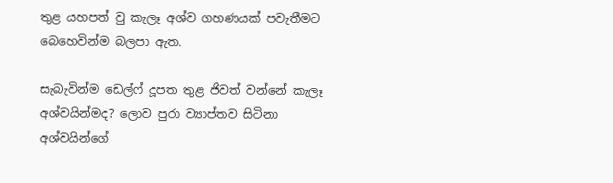තුළ යහපත් වු කැලෑ අශ්ව ගහණයක් පවැතීමට බෙහෙවින්ම බලපා ඇත.

සැබැවින්ම ඩෙල්ෆ් දූපත තුළ ජිවත් වන්නේ කැලෑ අශ්වයින්මද? ලොව පුරා ව්‍යාප්තව සිටිනා අශ්වයින්ගේ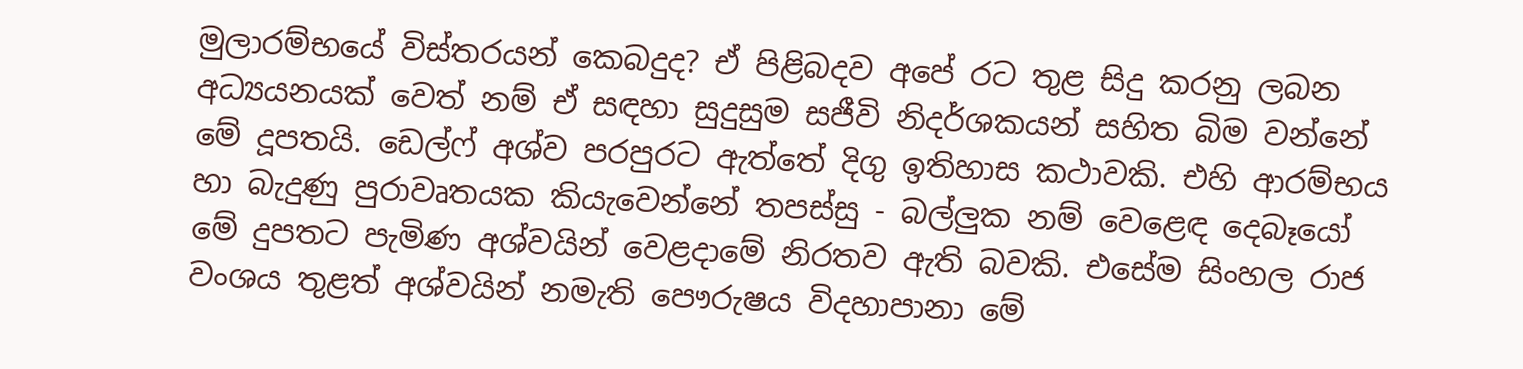මුලාරම්භයේ විස්තරයන් කෙබදුද? ඒ පිළිබදව අපේ රට තුළ සිදු කරනු ලබන අධ්‍යයනයක් වෙත් නම් ඒ සඳහා සුදුසුම සජීවි නිදර්ශකයන් සහිත බිම වන්නේ මේ දූපතයි. ඩෙල්ෆ් අශ්ව පරපුරට ඇත්තේ දිගු ඉතිහාස කථාවකි. එහි ආරම්භය හා බැදුණු පුරාවෘතයක කියැවෙන්නේ තපස්සු - බල්ලුක නම් වෙළෙඳ දෙබෑයෝ මේ දුපතට පැමිණ අශ්වයින් වෙළදාමේ නිරතව ඇති බවකි. එසේම සිංහල රාජ වංශය තුළත් අශ්වයින් නමැති පෞරුෂය විදහාපානා මේ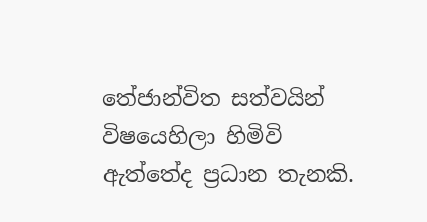තේජාන්විත සත්වයින් විෂයෙහිලා හිමිවි ඇත්තේද ප්‍රධාන තැනකි.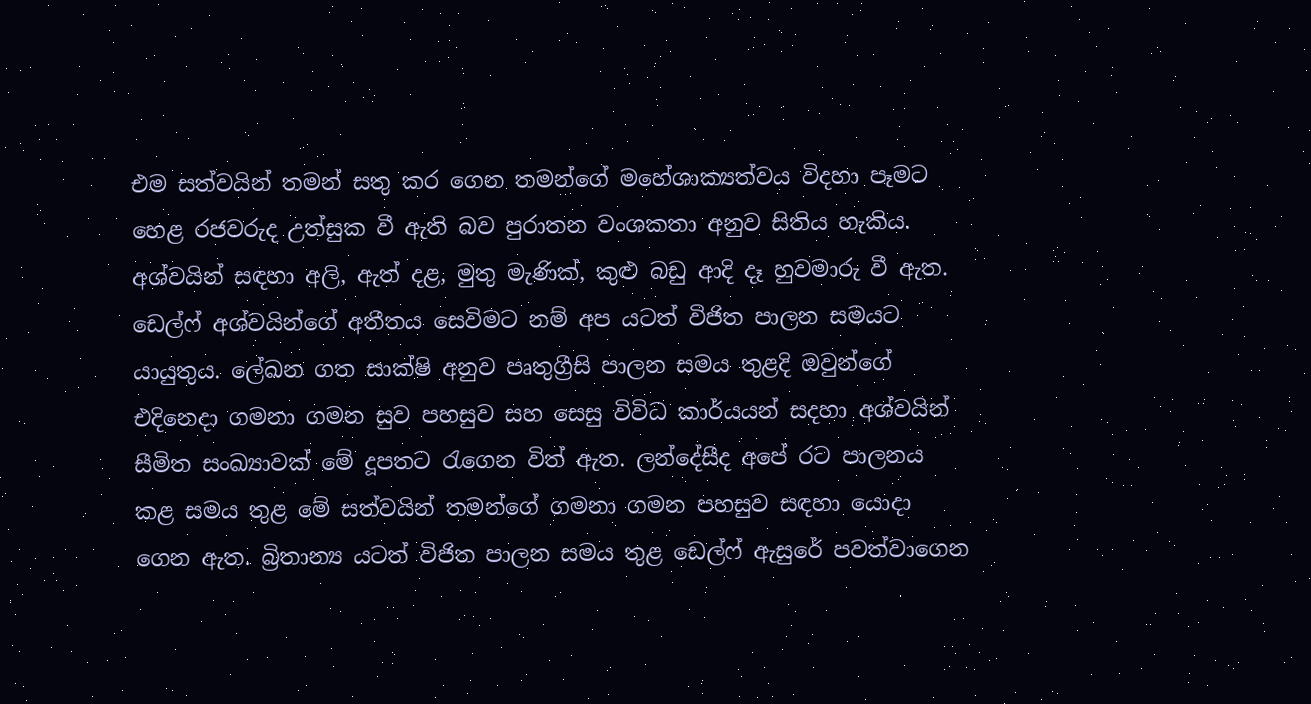එම සත්වයින් තමන් සතු කර ගෙන තමන්ගේ මහේශාක්‍යත්වය විදහා පෑමට හෙළ රජවරුද උත්සුක වී ඇති බව පුරාතන වංශකතා අනුව සිතිය හැකිය. අශ්වයින් සඳහා අලි, ඇත් දළ, මුතු මැණික්, කුළු බඩු ආදි දෑ හුවමාරු වී ඇත. ඩෙල්ෆ් අශ්වයින්ගේ අතීතය සෙවිමට නම් අප යටත් විජිත පාලන සමයට යායුතුය. ලේඛන ගත සාක්ෂි අනුව පෘතුග්‍රීසි පාලන සමය තුළදි ඔවුන්ගේ එදිනෙදා ගමනා ගමන සුව පහසුව සහ සෙසු විවිධ කාර්යයන් සදහා අශ්වයින් සීමිත සංඛ්‍යාවක් මේ දූපතට රැගෙන විත් ඇත. ලන්දේසීද අපේ රට පාලනය කළ සමය තුළ මේ සත්වයින් තමන්ගේ ගමනා ගමන පහසුව සඳහා යොදා ගෙන ඇත. බ්‍රිතාන්‍ය යටත් විජිත පාලන සමය තුළ ඩෙල්ෆ් ඇසුරේ පවත්වාගෙන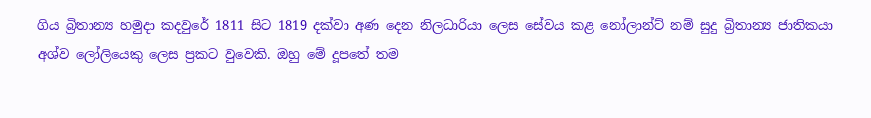ගිය බ්‍රිතාන්‍ය හමුදා කදවුරේ 1811 සිට 1819 දක්වා අණ දෙන නිලධාරියා ලෙස සේවය කළ නෝලාන්ට් නම් සුදු බ්‍රිතාන්‍ය ජාතිකයා අශ්ව ලෝලියෙකු ලෙස ප්‍රකට වුවෙකි. ඔහු මේ දූපතේ තම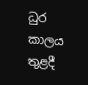ධුර කාලය තුළදී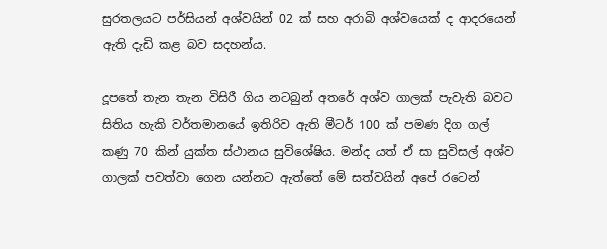සුරතලයට පර්සියන් අශ්වයින් 02 ක් සහ අරාබි අශ්වයෙක් ද ආදරයෙන් ඇති දැඩි කළ බව සදහන්ය.

දූපතේ තැන තැන විසිරී ගිය නටබුන් අතරේ අශ්ව ගාලක් පැවැති බවට සිතිය හැකි වර්තමානයේ ඉතිරිව ඇති මීටර් 100 ක් පමණ දිග ගල් කණු 70 කින් යුක්ත ස්ථානය සුවිශේෂිය. මන්ද යත් ඒ සා සුවිසල් අශ්ව ගාලක් පවත්වා ගෙන යන්නට ඇත්තේ මේ සත්වයින් අපේ රටෙන්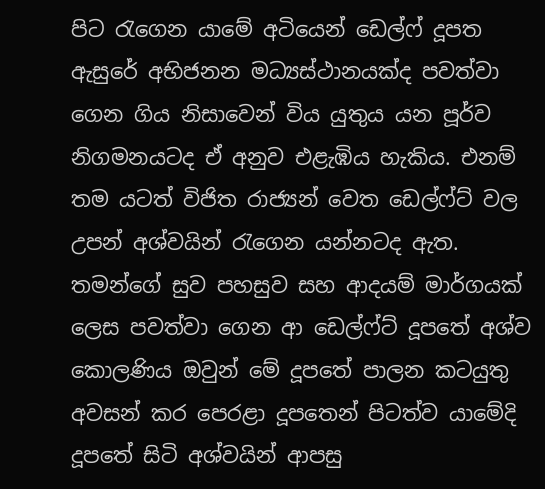පිට රැගෙන යාමේ අටියෙන් ඩෙල්ෆ් දූපත ඇසුරේ අභිජනන මධ්‍යස්ථානයක්ද පවත්වා ගෙන ගිය නිසාවෙන් විය යුතුය යන පූර්ව නිගමනයටද ඒ අනුව එළැඹිය හැකිය. එනම් තම යටත් විජිත රාජ්‍යන් වෙත ඩෙල්ෆ්ට් වල උපන් අශ්වයින් රැගෙන යන්නටද ඇත. තමන්ගේ සුව පහසුව සහ ආදයම් මාර්ගයක් ලෙස පවත්වා ගෙන ආ ඩෙල්ෆ්ට් දූපතේ අශ්ව කොලණිය ඔවුන් මේ දූපතේ පාලන කටයුතු අවසන් කර පෙරළා දූපතෙන් පිටත්ව යාමේදි දූපතේ සිටි අශ්වයින් ආපසු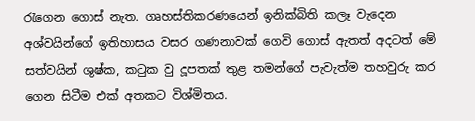රැගෙන ගොස් නැත. ගෘහස්තිකරණයෙන් ඉනික්බිති කලෑ වැදෙන අශ්වයින්ගේ ඉතිහාසය වසර ගණනාවක් ගෙවි ගොස් ඇතත් අදටත් මේ සත්වයින් ශුෂ්ක, කටුක වු දූපතක් තුළ තමන්ගේ පැවැත්ම තහවුරු කර ගෙන සිටීම එක් අතකට විශ්මිතය.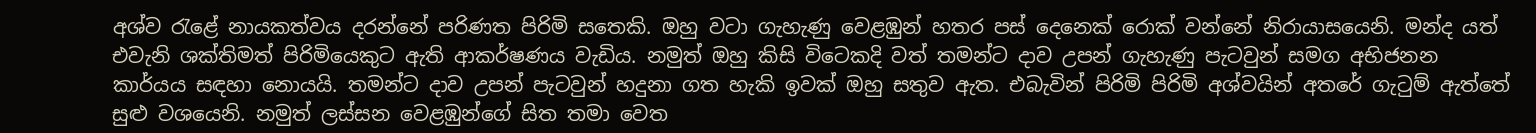අශ්ව රැළේ නායකත්වය දරන්නේ පරිණත පිරිමි සතෙකි. ඔහු වටා ගැහැණු වෙළඹුන් හතර පස් දෙනෙක් රොක් වන්නේ නිරායාසයෙනි. මන්ද යත් එවැනි ශක්තිමත් පිරිමියෙකුට ඇති ආකර්ෂණය වැඩිය. නමුත් ඔහු කිසි විටෙකදි වත් තමන්ට දාව උපන් ගැහැණු පැටවුන් සමග අභිජනන කාර්යය සඳහා නොයයි. තමන්ට දාව උපන් පැටවුන් හදුනා ගත හැකි ඉවක් ඔහු සතුව ඇත. එබැවින් පිරිමි පිරිමි අශ්වයින් අතරේ ගැටුම් ඇත්තේ සුළු වශයෙනි. නමුත් ලස්සන වෙළඹුන්ගේ සිත තමා වෙත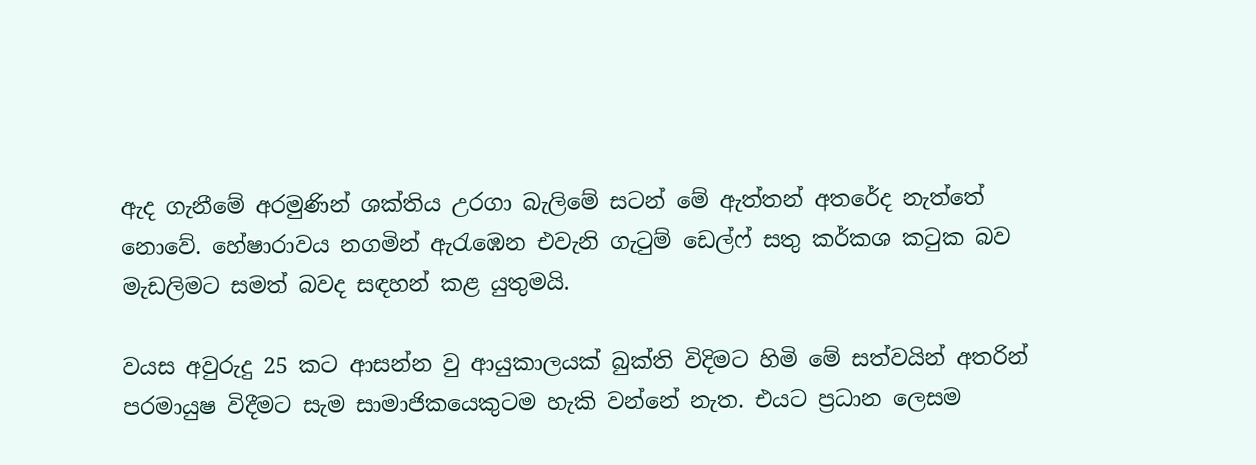ඇද ගැනීමේ අරමුණින් ශක්තිය උරගා බැලිමේ සටන් මේ ඇත්තන් අතරේද නැත්තේ නොවේ. හේෂාරාවය නගමින් ඇරැඹෙන එවැනි ගැටුම් ඩෙල්ෆ් සතු කර්කශ කටුක බව මැඩලිමට සමත් බවද සඳහන් කළ යුතුමයි.

වයස අවුරුදු 25 කට ආසන්න වු ආයුකාලයක් බුක්ති විදිමට හිමි මේ සත්වයින් අතරින් පරමායුෂ විදීමට සැම සාමාජිකයෙකුටම හැකි වන්නේ නැත. එයට ප්‍රධාන ලෙසම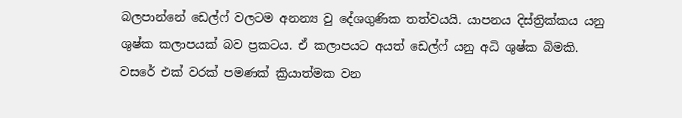බලපාන්නේ ඩෙල්ෆ් වලටම අනන්‍ය වු දේශගුණික තත්වයයි. යාපනය දිස්ත්‍රික්කය යනු ශුෂ්ක කලාපයක් බව ප්‍රකටය. ඒ කලාපයට අයත් ඩෙල්ෆ් යනු අධි ශුෂ්ක බිමකි. වසරේ එක් වරක් පමණක් ක්‍රියාත්මක වන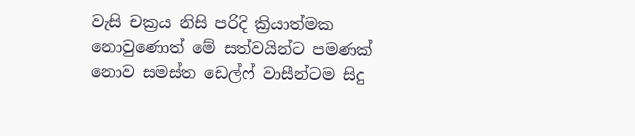වැසි චක්‍රය නිසි පරිදි ක්‍රියාත්මක නොවුණොත් මේ සත්වයින්ට පමණක් නොව සමස්ත ඩෙල්ෆ් වාසීන්ටම සිදු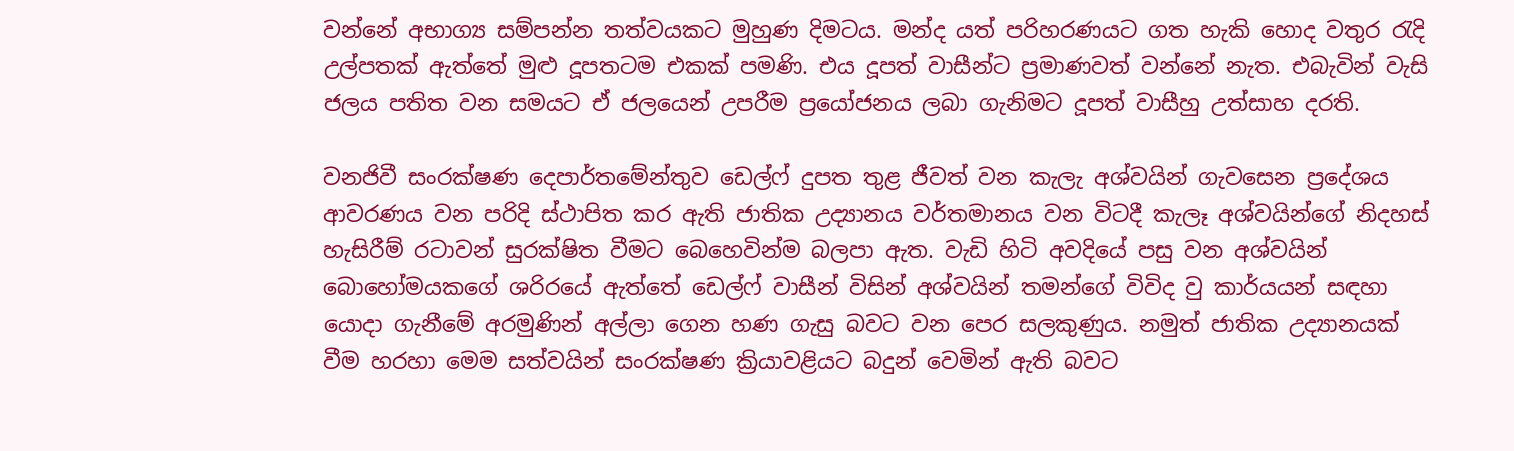වන්නේ අභාග්‍ය සම්පන්න තත්වයකට මුහුණ දිමටය. මන්ද යත් පරිහරණයට ගත හැකි හොද වතුර රැදි උල්පතක් ඇත්තේ මුළු දූපතටම එකක් පමණි. එය දූපත් වාසීන්ට ප්‍රමාණවත් වන්නේ නැත. එබැවින් වැසි ජලය පතිත වන සමයට ඒ ජලයෙන් උපරීම ප්‍රයෝජනය ලබා ගැනිමට දූපත් වාසීහු උත්සාහ දරති.

වනජිවී සංරක්ෂණ දෙපාර්තමේන්තුව ඩෙල්ෆ් දුපත තුළ ජීවත් වන කැලැ අශ්වයින් ගැවසෙන ප්‍රදේශය ආවරණය වන පරිදි ස්ථාපිත කර ඇති ජාතික උද්‍යානය වර්තමානය වන විටදී කැලෑ අශ්වයින්ගේ නිදහස් හැසිරීම් රටාවන් සුරක්ෂිත වීමට බෙහෙවින්ම බලපා ඇත. වැඩි හිටි අවදියේ පසු වන අශ්වයින් බොහෝමයකගේ ශරිරයේ ඇත්තේ ඩෙල්ෆ් වාසීන් විසින් අශ්වයින් තමන්ගේ විවිද වු කාර්යයන් සඳහා යොදා ගැනීමේ අරමුණින් අල්ලා ගෙන හණ ගැසු බවට වන පෙර සලකුණුය. නමුත් ජාතික උද්‍යානයක් වීම හරහා මෙම සත්වයින් සංරක්ෂණ ක්‍රියාවළියට බදුන් වෙමින් ඇති බවට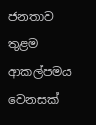ජනතාව තුළම ආකල්පමය වෙනසක්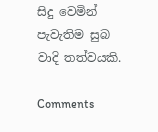සිදු වෙමින් පැවැතිම සුබ වාදි තත්වයකි.

Comments